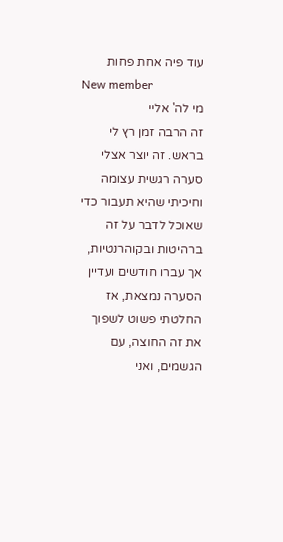עוד פיה אחת פחות
New member
מי לה' אליי
זה הרבה זמן רץ לי בראש. זה יוצר אצלי סערה רגשית עצומה וחיכיתי שהיא תעבור כדי שאוכל לדבר על זה ברהיטות ובקוהרנטיות, אך עברו חודשים ועדיין הסערה נמצאת, אז החלטתי פשוט לשפוך את זה החוצה, עם הגשמים, ואני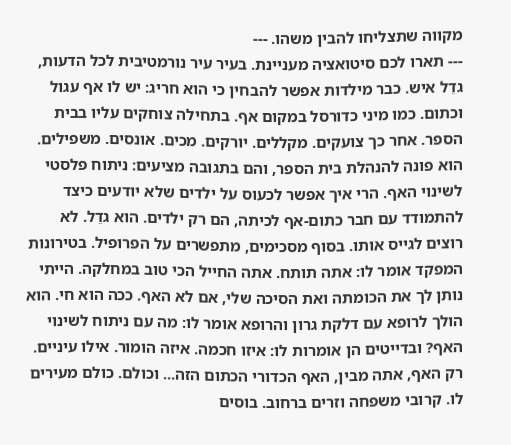מקווה שתצליחו להבין משהו. ---
--- תארו לכם סיטואציה מעניינת. בעיר עיר נורמטיבית לכל הדעות, גדֵל איש. כבר מילדות אפשר להבחין כי הוא חריג: יש לו אף עגול וכתום. כמו מיני כדורסל במקום אף. בתחילה צוחקים עליו בבית הספר. אחר כך צועקים. מקללים. יורקים. מכים. אונסים. משפילים. הוא פונה להנהלת בית הספר, והם בתגובה מציעים: ניתוח פלסטי לשינוי האף. הרי איך אפשר לכעוס על ילדים שלא יודעים כיצד להתמודד עם חבר כתום-אף לכיתה, הם רק ילדים. הוא גדֵל. לא רוצים לגייס אותו. בסוף מסכימים, מתפשרים על הפרופיל. בטירונות המפקד אומר לו: אתה תותח. אתה החייל הכי טוב במחלקה. הייתי נותן לך את הכומתה ואת הסיכה שלי, אם לא האף. ככה הוא חי. הוא הולך לרופא עם דלקת גרון והרופא אומר לו: מה עם ניתוח לשינוי האף? ובדייטים הן אומרות לו: איזו חכמה. איזה הומור. אילו עיניים. רק האף, אתה מבין, האף הכדורי הכתום הזה... וכולם. כולם מעירים לו. קרובי משפחה וזרים ברחוב. בוסים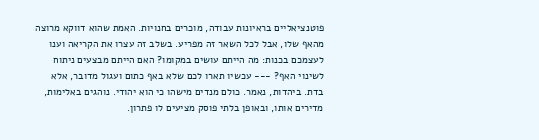פוטנציאליים בראיונות עבודה, מוכרים בחנויות. האמת שהוא דווקא מרוצה מהאף שלו, אבל לכל השאר זה מפריע. בשלב זה עצרו את הקריאה וענו לעצמכם בכנות: מה הייתם עושים במקומו? האם הייתם מבצעים ניתוח לשינוי האף? --- עכשיו תארו לכם שלא באף כתום ועגול מדובר, אלא בדת. ביהדות, נאמר. כולם מנדים מישהו כי הוא יהודי. נוהגים באלימות, מדירים אותו, ובאופן בלתי פוסק מציעים לו פתרון.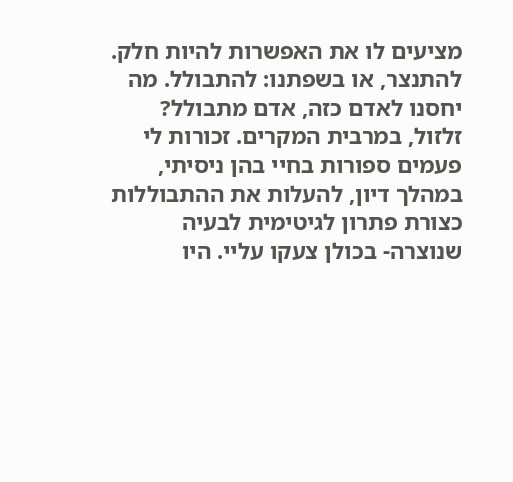מציעים לו את האפשרות להיות חלק. להתנצר, או בשפתנו: להתבולל. מה יחסנו לאדם כזה, אדם מתבולל? זלזול, במרבית המקרים. זכורות לי פעמים ספורות בחיי בהן ניסיתי, במהלך דיון, להעלות את ההתבוללות כצורת פתרון לגיטימית לבעיה שנוצרה- בכולן צעקו עליי. היו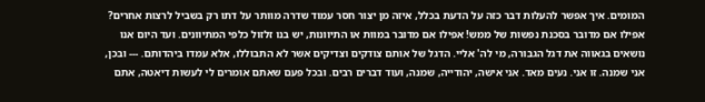המומים. איך אפשר להעלות דבר כזה על הדעת בכלל, איזה מן יצור חסר עמוד שדרה מוותר על דתו רק בשביל לרצות אחרים? אפילו אם מדובר בסכנת נפשות של ממש! אפילו אם מדובר במוות או התיוונות, יש בנו זלזול כלפי המתיוונים. ועד היום אנו נושאים בגאווה את דגל הגבורה, מי לה' אליי. הדגל של אותם צודקים וצדיקים אשר לא התבוללו, אלא עמדו ביהדותם. --- ובכן, אני שמנה. זו אני. נעים מאד. אני אישה, יהודייה, שמנה, ועוד דברים רבים. ובכל פעם שאתם אומרים לי לעשות דיאטה, אתם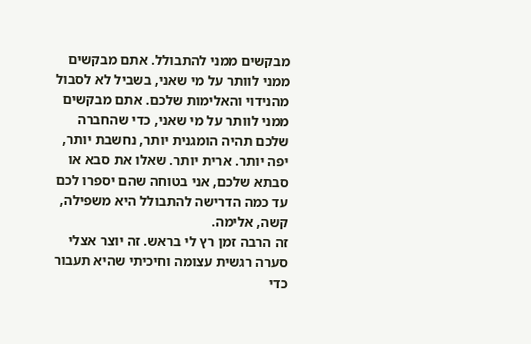מבקשים ממני להתבולל. אתם מבקשים ממני לוותר על מי שאני, בשביל לא לסבול מהנידוי והאלימות שלכם. אתם מבקשים ממני לוותר על מי שאני, כדי שהחברה שלכם תהיה הומגנית יותר, נחשבת יותר, יפה יותר. ארית יותר. שאלו את סבא או סבתא שלכם, אני בטוחה שהם יספרו לכם עד כמה הדרישה להתבולל היא משפילה, קשה, אלימה.
זה הרבה זמן רץ לי בראש. זה יוצר אצלי סערה רגשית עצומה וחיכיתי שהיא תעבור כדי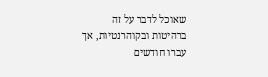שאוכל לדבר על זה ברהיטות ובקוהרנטיות, אך עברו חודשים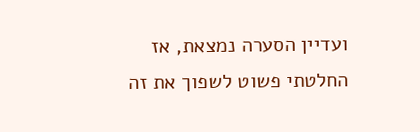ועדיין הסערה נמצאת, אז החלטתי פשוט לשפוך את זה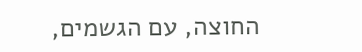החוצה, עם הגשמים,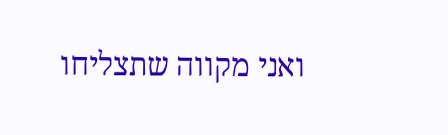ואני מקווה שתצליחו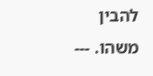להבין משהו. ---